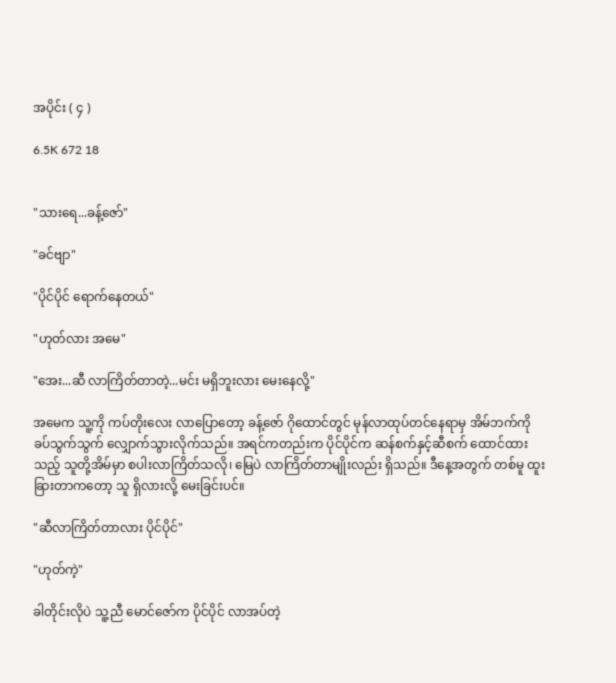အပိုင်း ( ၄ )

6.5K 672 18


"သားရေ...ခန့်ဇော်"

"ခင်ဗျာ"

"ပိုင်ပိုင် ရောက်နေတယ်"

"ဟုတ်လား အမေ"

"အေး...ဆီ လာကြိတ်တာတဲ့...မင်း မရှိဘူးလား မေးနေလို့"

အမေက သူ့ကို ကပ်တိုးလေး လာပြောတော့ ခန့်ဇော် ဂိုထောင်တွင် မုန်လာထုပ်တင်နေရာမှ အိမ်ဘက်ကို ခပ်သွက်သွက် လျှောက်သွားလိုက်သည်။ အရင်ကတည်းက ပိုင်ပိုင်က ဆန်စက်နှင့်ဆီစက် ထောင်ထားသည့် သူတို့အိမ်မှာ စပါးလာကြိတ်သလို၊ မြေပဲ လာကြိတ်တာမျိုးလည်း ရှိသည်။ ဒီနေ့အတွက် တစ်မူ ထူးခြားတာကတော့ သူ ရှိလားလို့ မေးခြင်းပင်။

"ဆီလာကြိတ်တာလား ပိုင်ပိုင်"

"ဟုတ်ကဲ့"

ခါတိုင်းလိုပဲ သူ့ညီ မောင်ဇော်က ပိုင်ပိုင် လာအပ်တဲ့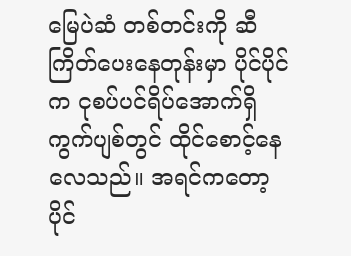မြေပဲဆံ တစ်တင်းကို ဆီကြိတ်ပေးနေတုန်းမှာ ပိုင်ပိုင်က ငုစပ်ပင်ရိပ်အောက်ရှိ ကွက်ပျစ်တွင် ထိုင်စောင့်နေလေသည်။ အရင်ကတော့ ပိုင်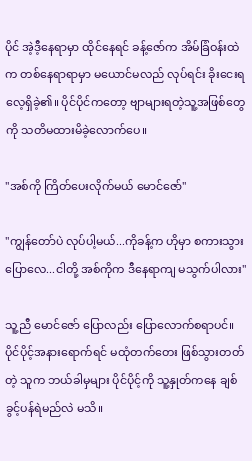ပိုင် အဲ့ဒီ့နေရာမှာ ထိုင်နေရင် ခန့်ဇော်က အိမ်ခြံဝန်းထဲက တစ်နေရာရာမှာ မယောင်မလည် လုပ်ရင်း ခိုးငေးရလေ့ရှိခဲ့၏။ ပိုင်ပိုင်ကတော့ ဗျာများရတဲ့သူ့အဖြစ်တွေကို သတိမထားမိခဲ့လောက်ပေ။

"အစ်ကို ကြိတ်ပေးလိုက်မယ် မောင်ဇော်"

"ကျွန်တော်ပဲ လုပ်ပါ့မယ်...ကိုခန့်က ဟိုမှာ စကားသွားပြောလေ...ငါတို့ အစ်ကိုက ဒီနေရာကျ မသွက်ပါလား"

သူ့ညီ မောင်ဇော် ပြောလည်း ပြောလောက်စရာပင်။ ပိုင်ပိုင့်အနားရောက်ရင် မထုံတက်တေး ဖြစ်သွားတတ်တဲ့ သူက ဘယ်ခါမှများ ပိုင်ပိုင့်ကို သူ့နှုတ်ကနေ ချစ်ခွင့်ပန်ရဲမည်လဲ မသိ။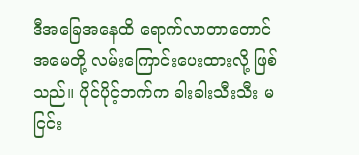ဒီအခြေအနေထိ ရောက်လာတာတောင် အမေတို့ လမ်းကြောင်းပေးထားလို့ ဖြစ်သည်။ ပိုင်ပိုင့်ဘက်က ခါးခါးသီးသီး မငြင်း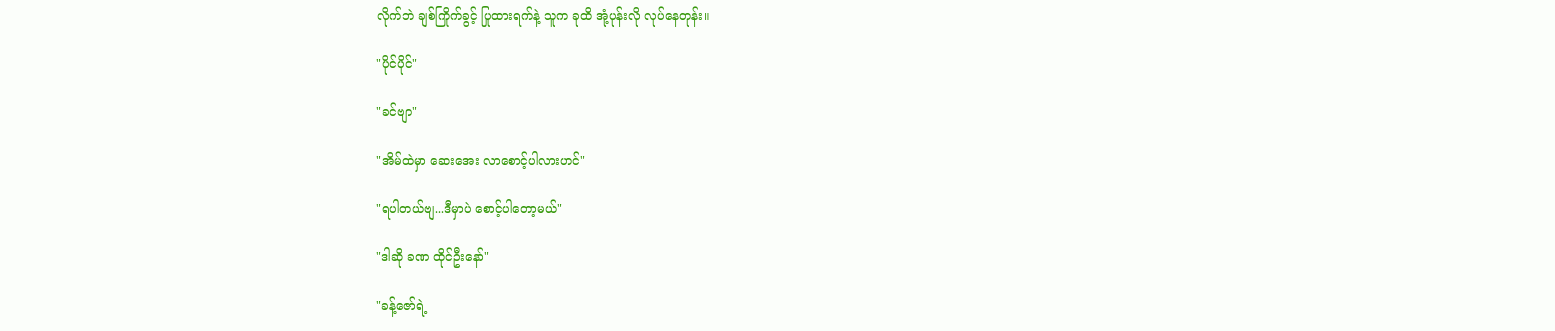လိုက်ဘဲ ချစ်ကြိုက်ခွင့် ပြုထားရက်နဲ့ သူက ခုထိ အုံ့ပုန်းလို လုပ်နေတုန်း။

"ပိုင်ပိုင်"

"ခင်ဗျာ"

"အိမ်ထဲမှာ ဆေးအေး လာစောင့်ပါလားဟင်"

"ရပါတယ်ဗျ...ဒီမှာပဲ စောင့်ပါတော့မယ်"

"ဒါဆို ခဏ ထိုင်ဦးနော်"

"ခန့်ဇော်ရဲ့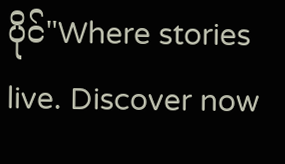ပိုင်"Where stories live. Discover now